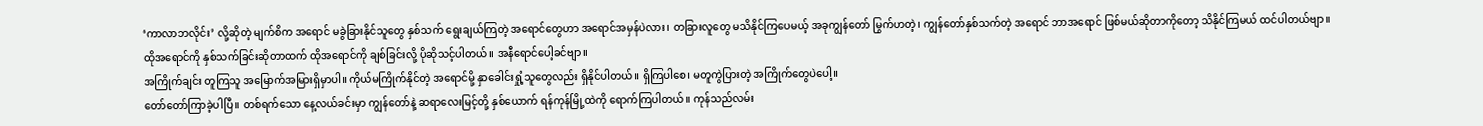‘ကာလာဘလိုင်း’ လို့ဆိုတဲ့ မျက်စိက အရောင် မခွဲခြားနိုင်သူတွေ နှစ်သက် ရွေးချယ်ကြတဲ့ အရောင်တွေဟာ အရောင်အမှန်ပဲလား၊ တခြားလူတွေ မသိနိုင်ကြပေမယ့် အခုကျွန်တော် မြွက်ဟတဲ့၊ ကျွန်တော်နှစ်သက်တဲ့ အရောင် ဘာအရောင် ဖြစ်မယ်ဆိုတာကိုတော့ သိနိုင်ကြမယ် ထင်ပါတယ်ဗျာ။
ထိုအရောင်ကို နှစ်သက်ခြင်းဆိုတာထက် ထိုအရောင်ကို ချစ်ခြင်းလို့ ပိုဆိုသင့်ပါတယ်။ အနီရောင်ပေါ့ခင်ဗျာ။
အကြိုက်ချင်း တူကြသူ အမြောက်အမြားရှိမှာပါ။ ကိုယ်မကြိုက်နိုင်တဲ့ အရောင်မို့ နှာခေါင်းရှုံ့သူတွေလည်း ရှိနိုင်ပါတယ်။ ရှိကြပါစေ၊ မတူကွဲပြားတဲ့ အကြိုက်တွေပဲပေါ့။
တော်တော်ကြာခဲ့ပါပြီ။ တစ်ရက်သော နေ့လယ်ခင်းမှာ ကျွန်တော်နဲ့ ဆရာလေးမြင့်တို့ နှစ်ယောက် ရန်ကုန်မြို့ထဲကို ရောက်ကြပါတယ်။ ကုန်သည်လမ်း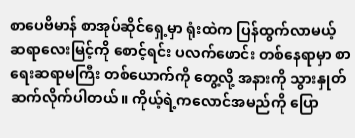စာပေဗိမာန် စာအုပ်ဆိုင်ရှေ့မှာ ရုံးထဲက ပြန်ထွက်လာမယ့် ဆရာလေးမြင့်ကို စောင့်ရင်း ပလက်ဖောင်း တစ်နေရာမှာ စာရေးဆရာမကြီး တစ်ယောက်ကို တွေ့လို့ အနားကို သွားနှုတ်ဆက်လိုက်ပါတယ်။ ကိုယ့်ရဲ့ကလောင်အမည်ကို ပြော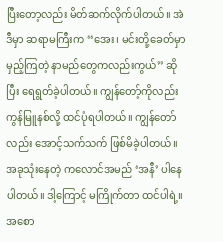ပြီးတော့လည်း မိတ်ဆက်လိုက်ပါတယ်။ အဲဒီမှာ ဆရာမကြီးက ‘‘အေး၊ မင်းတို့ခေတ်မှာ မှည့်ကြတဲ့ နာမည်တွေကလည်းကွယ်’’ ဆိုပြီး ရေရွတ်ခဲ့ပါတယ်။ ကျွန်တော့်ကိုလည်း ကွန်မြူနစ်လို့ ထင်ပုံရပါတယ်။ ကျွန်တော်လည်း အောင့်သက်သက် ဖြစ်မိခဲ့ပါတယ်။ အခုသုံးနေတဲ့ ကလောင်အမည် ‘အနီ’ ပါနေပါတယ်။ ဒါ့ကြောင့် မကြိုက်တာ ထင်ပါရဲ့။
အစော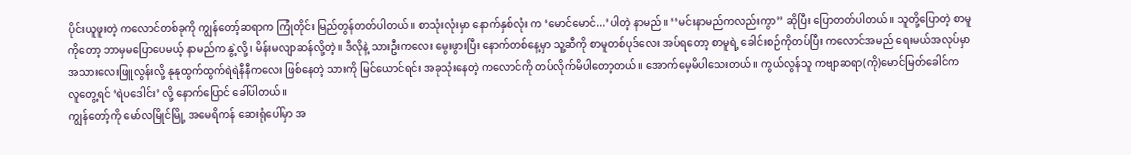ပိုင်းယူဖူးတဲ့ ကလောင်တစ်ခုကို ကျွန်တော့်ဆရာက ကြုံတိုင်း မြည်တွန်တတ်ပါတယ်။ စာသုံးလုံးမှာ နောက်နှစ်လုံး က ‘မောင်မောင်...’ပါတဲ့ နာမည်။ ‘‘မင်းနာမည်ကလည်းကွာ’’ ဆိုပြီး ပြောတတ်ပါတယ်။ သူတို့ပြောတဲ့ စာမူကိုတော့ ဘာမှမပြောပေမယ့် နာမည်က နွဲ့လို့၊ မိန်းမလျာဆန်လို့တဲ့။ ဒီလိုနဲ့ သားဦးကလေး မွေးဖွားပြီး နောက်တစ်နေ့မှာ သူ့ဆီကို စာမူတစ်ပုဒ်လေး အပ်ရတော့ စာမူရဲ့ ခေါင်းစဉ်ကိုတပ်ပြီး ကလောင်အမည် ရေးမယ်အလုပ်မှာ အသားလေးဖြူလွန်းလို့ နုနုထွက်ထွက်ရဲရဲနီနီကလေး ဖြစ်နေတဲ့ သားကို မြင်ယောင်ရင်း အခုသုံးနေတဲ့ ကလောင်ကို တပ်လိုက်မိပါတော့တယ်။ အောက်မေ့မိပါသေးတယ်။ ကွယ်လွန်သူ ကဗျာဆရာ(ကို)မောင်မြတ်ခေါင်က လူတွေ့ရင် ‘ရဲပဒေါင်း’ လို့ နောက်ပြောင် ခေါ်ပါတယ်။
ကျွန်တော့်ကို မော်လမြိုင်မြို့ အမေရိကန် ဆေးရုံပေါ်မှာ အ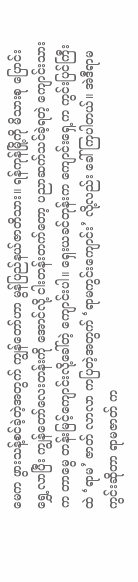မေက ဖွားသန့်စင်ခဲ့တဲ့အတွက် ကျွန်တော်ဟာ မွန်ပြည်နယ်ဇာတိသား။ ရန်ကုန်မြို့ကို မိသားစု ပြောင်းရွှေ့လာပြီး ကျွန်တော်လေးတန်းကို အောင်လို့ ငါးတန်းတက်တော့ ပညာဆက်သင်ခဲ့ရတဲ့ ကျောင်းသားက တာမွေ တန်းမြင့်ကျောင်းလို့ခေါ်တဲ့ ကျောင်းပါ။ ရှေးယခင်တုန်းက ကျောင်းရှေ့က ကွင်းပြင်ကြီးထဲ ‘ရာမ’ ဇာတ် လာလာ ကပြတဲ့အတွက် ‘ရာမကွင်းကျောင်း’ လို့လည်း ခေါ်ကြပါတယ်။ အဲဒီရာမကွင်းဆိုတာ ရာမဇာတ် က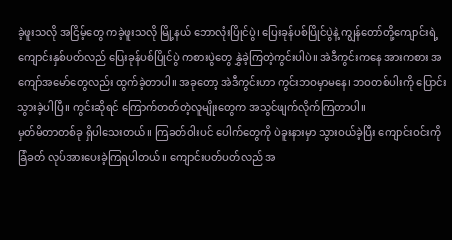ခဲ့ဖူးသလို အငြိမ့်တွေ ကခဲ့ဖူးသလို မြို့နယ် ဘောလုံးပြိုင်ပွဲ၊ ပြေးခုန်ပစ်ပြိုင်ပွဲနဲ့ ကျွန်တော်တို့ကျောင်းရဲ့ ကျောင်းနှစ်ပတ်လည် ပြေးခုန်ပစ်ပြိုင်ပွဲ ကစားပွဲတွေ နွှဲခဲ့ကြတဲ့ကွင်းပါပဲ။ အဲဒီကွင်းကနေ အားကစား အကျော်အမော်တွေလည်း ထွက်ခဲ့တာပါ။ အခုတော့ အဲဒီကွင်းဟာ ကွင်းဘဝမှာမနေ၊ ဘဝတစ်ပါးကို ပြောင်းသွားခဲ့ပါပြီ။ ကွင်းဆိုရင် ကြောက်တတ်တဲ့လူမျိုးတွေက အသွင်ဖျက်လိုက်ကြတာပါ။
မှတ်မိတာတစ်ခု ရှိပါသေးတယ်။ ကြခတ်ဝါးပင် ပေါက်တွေကို ပဲခူးနားမှာ သွားဝယ်ခဲ့ပြီး ကျောင်းဝင်းကို ခြံခတ် လုပ်အားပေးခဲ့ကြရပါတယ်။ ကျောင်းပတ်ပတ်လည် အ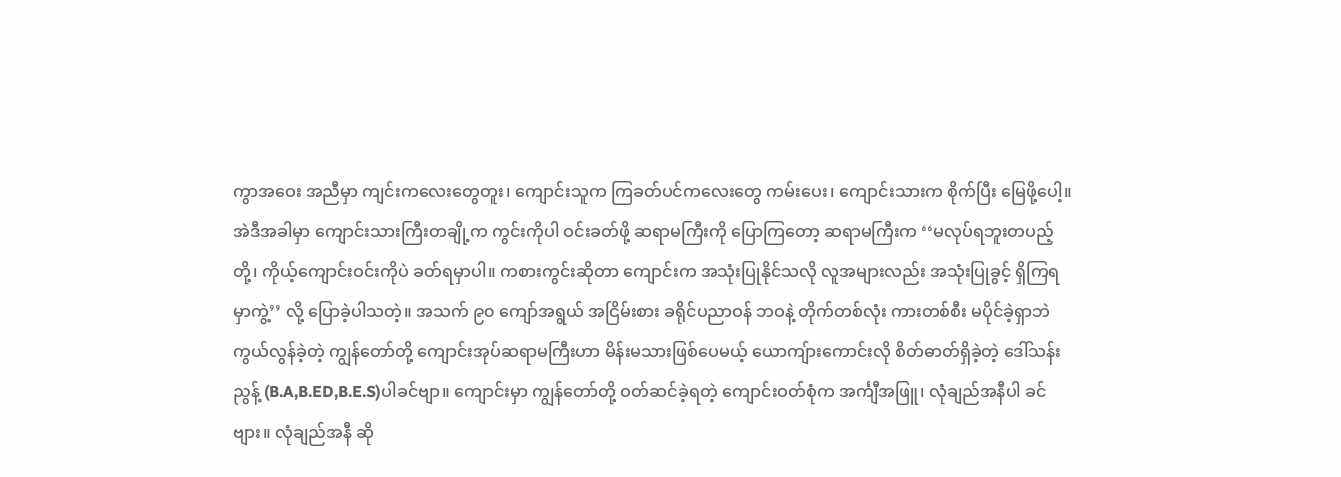ကွာအဝေး အညီမှာ ကျင်းကလေးတွေတူး၊ ကျောင်းသူက ကြခတ်ပင်ကလေးတွေ ကမ်းပေး၊ ကျောင်းသားက စိုက်ပြီး မြေဖို့ပေါ့။ အဲဒီအခါမှာ ကျောင်းသားကြီးတချို့က ကွင်းကိုပါ ဝင်းခတ်ဖို့ ဆရာမကြီးကို ပြောကြတော့ ဆရာမကြီးက ‘‘မလုပ်ရဘူးတပည့်တို့၊ ကိုယ့်ကျောင်းဝင်းကိုပဲ ခတ်ရမှာပါ။ ကစားကွင်းဆိုတာ ကျောင်းက အသုံးပြုနိုင်သလို လူအများလည်း အသုံးပြုခွင့် ရှိကြရမှာကွဲ့’’ လို့ ပြောခဲ့ပါသတဲ့။ အသက် ၉၀ ကျော်အရွယ် အငြိမ်းစား ခရိုင်ပညာဝန် ဘဝနဲ့ တိုက်တစ်လုံး ကားတစ်စီး မပိုင်ခဲ့ရှာဘဲ ကွယ်လွန်ခဲ့တဲ့ ကျွန်တော်တို့ ကျောင်းအုပ်ဆရာမကြီးဟာ မိန်းမသားဖြစ်ပေမယ့် ယောကျ်ားကောင်းလို စိတ်ဓာတ်ရှိခဲ့တဲ့ ဒေါ်သန်းညွန့် (B.A,B.ED,B.E.S)ပါခင်ဗျာ။ ကျောင်းမှာ ကျွန်တော်တို့ ဝတ်ဆင်ခဲ့ရတဲ့ ကျောင်းဝတ်စုံက အင်္ကျီအဖြူ၊ လုံချည်အနီပါ ခင်ဗျား။ လုံချည်အနီ ဆို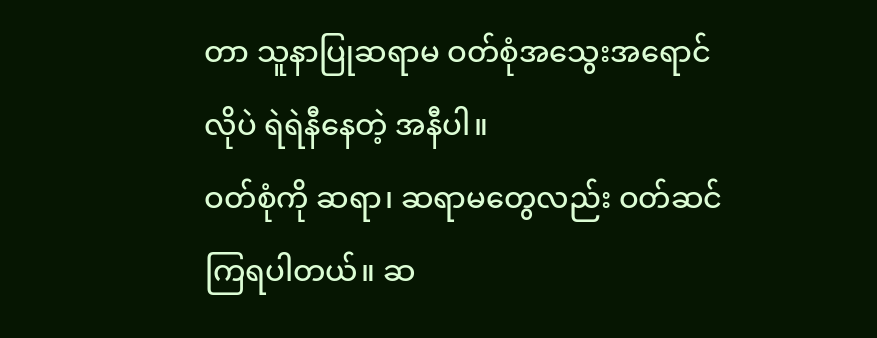တာ သူနာပြုဆရာမ ဝတ်စုံအသွေးအရောင်လိုပဲ ရဲရဲနီနေတဲ့ အနီပါ။
ဝတ်စုံကို ဆရာ၊ ဆရာမတွေလည်း ဝတ်ဆင်ကြရပါတယ်။ ဆ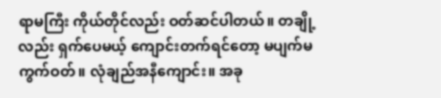ရာမကြီး ကိုယ်တိုင်လည်း ဝတ်ဆင်ပါတယ်။ တချို့လည်း ရှက်ပေမယ့် ကျောင်းတက်ရင်တော့ မပျက်မကွက်ဝတ်။ လုံချည်အနီကျောင်း။ အခု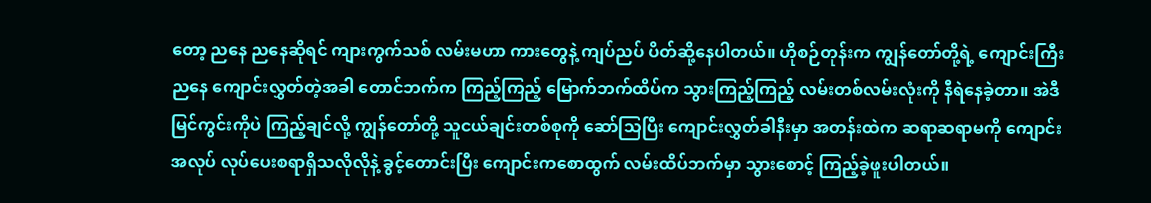တော့ ညနေ ညနေဆိုရင် ကျားကွက်သစ် လမ်းမဟာ ကားတွေနဲ့ ကျပ်ညပ် ပိတ်ဆို့နေပါတယ်။ ဟိုစဉ်တုန်းက ကျွန်တော်တို့ရဲ့ ကျောင်းကြီး ညနေ ကျောင်းလွှတ်တဲ့အခါ တောင်ဘက်က ကြည့်ကြည့် မြောက်ဘက်ထိပ်က သွားကြည့်ကြည့် လမ်းတစ်လမ်းလုံးကို နီရဲနေခဲ့တာ။ အဲဒီမြင်ကွင်းကိုပဲ ကြည့်ချင်လို့ ကျွန်တော်တို့ သူငယ်ချင်းတစ်စုကို ဆော်သြပြီး ကျောင်းလွှတ်ခါနီးမှာ အတန်းထဲက ဆရာဆရာမကို ကျောင်းအလုပ် လုပ်ပေးစရာရှိသလိုလိုနဲ့ ခွင့်တောင်းပြီး ကျောင်းကစောထွက် လမ်းထိပ်ဘက်မှာ သွားစောင့် ကြည့်ခဲ့ဖူးပါတယ်။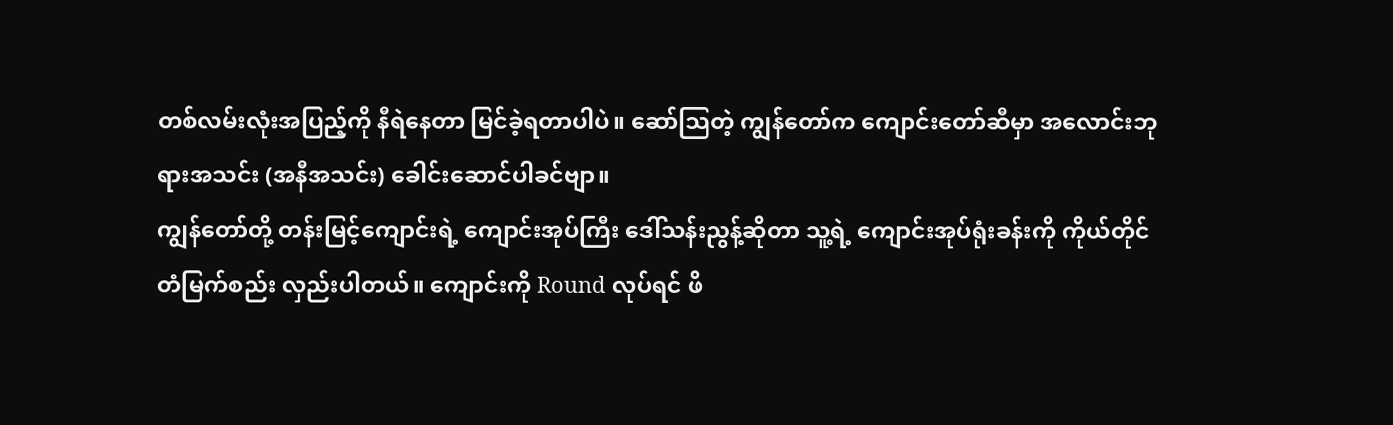တစ်လမ်းလုံးအပြည့်ကို နီရဲနေတာ မြင်ခဲ့ရတာပါပဲ။ ဆော်သြတဲ့ ကျွန်တော်က ကျောင်းတော်ဆီမှာ အလောင်းဘုရားအသင်း (အနီအသင်း) ခေါင်းဆောင်ပါခင်ဗျာ။
ကျွန်တော်တို့ တန်းမြင့်ကျောင်းရဲ့ ကျောင်းအုပ်ကြီး ဒေါ်သန်းညွန့်ဆိုတာ သူ့ရဲ့ ကျောင်းအုပ်ရုံးခန်းကို ကိုယ်တိုင် တံမြက်စည်း လှည်းပါတယ်။ ကျောင်းကို Round လုပ်ရင် ဖိ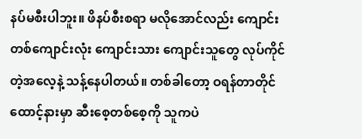နပ်မစီးပါဘူး။ ဖိနပ်စီးစရာ မလိုအောင်လည်း ကျောင်းတစ်ကျောင်းလုံး ကျောင်းသား ကျောင်းသူတွေ လုပ်ကိုင်တဲ့အလေ့နဲ့ သန့်နေပါတယ်။ တစ်ခါတော့ ဝရန်တာတိုင် ထောင့်နားမှာ ဆီးစေ့တစ်စေ့ကို သူကပဲ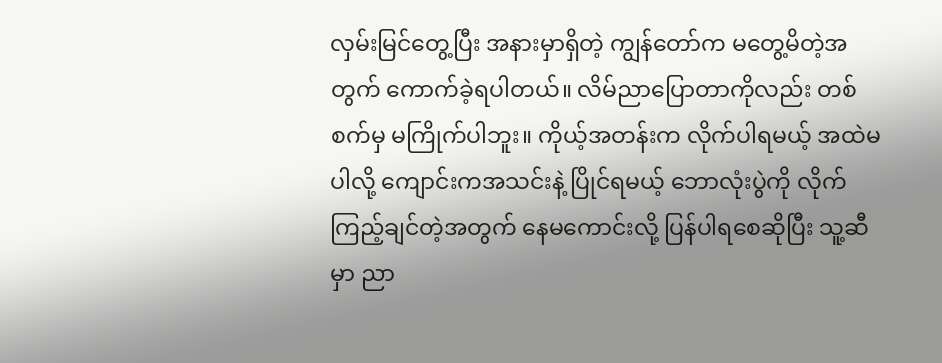လှမ်းမြင်တွေ့ပြီး အနားမှာရှိတဲ့ ကျွန်တော်က မတွေ့မိတဲ့အတွက် ကောက်ခဲ့ရပါတယ်။ လိမ်ညာပြောတာကိုလည်း တစ်စက်မှ မကြိုက်ပါဘူး။ ကိုယ့်အတန်းက လိုက်ပါရမယ့် အထဲမပါလို့ ကျောင်းကအသင်းနဲ့ ပြိုင်ရမယ့် ဘောလုံးပွဲကို လိုက်ကြည့်ချင်တဲ့အတွက် နေမကောင်းလို့ ပြန်ပါရစေဆိုပြီး သူ့ဆီမှာ ညာ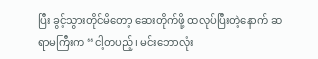ပြီး ခွင့်သွားတိုင်မိတော့ ဆေးတိုက်ဖို့ ထလုပ်ပြီးတဲ့နောက် ဆရာမကြီးက ‘‘ငါ့တပည့်၊ မင်းဘောလုံး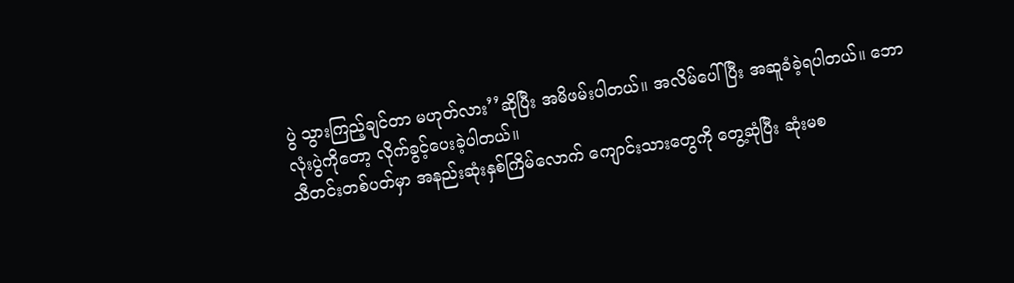ပွဲ သွားကြည့်ချင်တာ မဟုတ်လား’’ဆိုပြီး အမိဖမ်းပါတယ်။ အလိမ်ပေါ်ပြီး အဆူခံခဲ့ရပါတယ်။ ဘောလုံးပွဲကိုတော့ လိုက်ခွင့်ပေးခဲ့ပါတယ်။
သီတင်းတစ်ပတ်မှာ အနည်းဆုံးနှစ်ကြိမ်လောက် ကျောင်းသားတွေကို တွေ့ဆုံပြီး ဆုံးမစ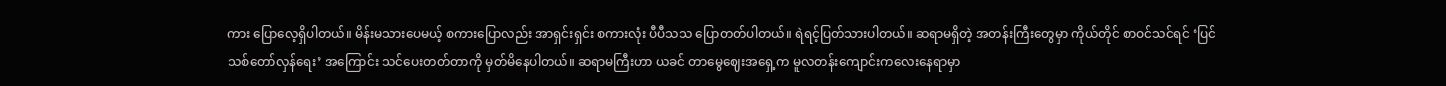ကား ပြောလေ့ရှိပါတယ်။ မိန်းမသားပေမယ့် စကားပြောလည်း အာရှင်းရှင်း စကားလုံး ပီပီသသ ပြောတတ်ပါတယ်။ ရဲရင့်ပြတ်သားပါတယ်။ ဆရာမရှိတဲ့ အတန်းကြီးတွေမှာ ကိုယ်တိုင် စာဝင်သင်ရင် ‘ပြင်သစ်တော်လှန်ရေး’ အကြောင်း သင်ပေးတတ်တာကို မှတ်မိနေပါတယ်။ ဆရာမကြီးဟာ ယခင် တာမွေဈေးအရှေ့က မူလတန်းကျောင်းကလေးနေရာမှာ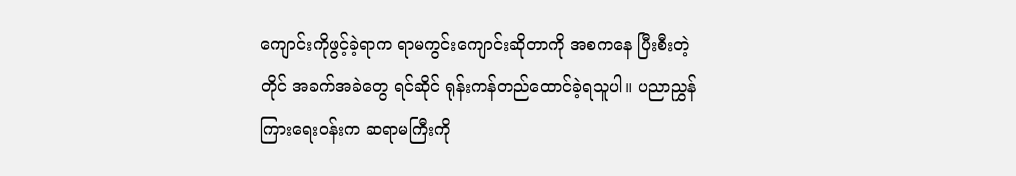ကျောင်းကိုဖွင့်ခဲ့ရာက ရာမကွင်းကျောင်းဆိုတာကို အစကနေ ပြီးစီးတဲ့တိုင် အခက်အခဲတွေ ရင်ဆိုင် ရုန်းကန်တည်ထောင်ခဲ့ရသူပါ။ ပညာညွှန်ကြားရေးဝန်းက ဆရာမကြီးကို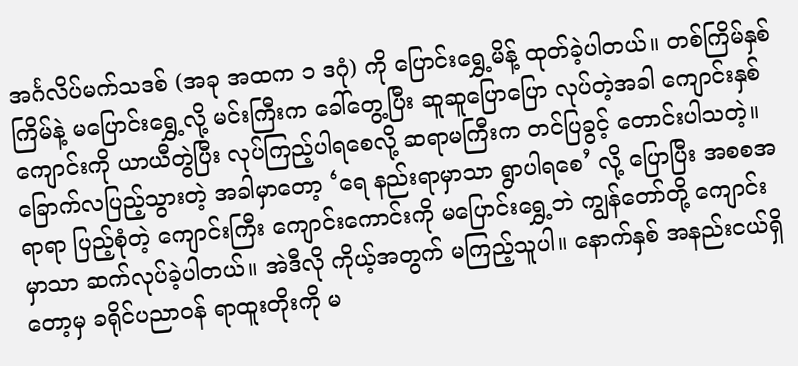အင်္ဂလိပ်မက်သဒစ် (အခု အထက ၁ ဒဂုံ) ကို ပြောင်းရွှေ့မိန့် ထုတ်ခဲ့ပါတယ်။ တစ်ကြိမ်နှစ်ကြိမ်နဲ့ မပြောင်းရွှေ့လို့ မင်းကြီးက ခေါ်တွေ့ပြီး ဆူဆူပြောပြော လုပ်တဲ့အခါ ကျောင်းနှစ်ကျောင်းကို ယာယီတွဲပြီး လုပ်ကြည့်ပါရစေလို့ ဆရာမကြီးက တင်ပြခွင့် တောင်းပါသတဲ့။ ခြောက်လပြည့်သွားတဲ့ အခါမှာတော့ ‘ရေ နည်းရာမှာသာ ရွာပါရစေ’ လို့ ပြောပြီး အစစအရာရာ ပြည့်စုံတဲ့ ကျောင်းကြီး ကျောင်းကောင်းကို မပြောင်းရွှေ့ဘဲ ကျွန်တော်တို့ ကျောင်းမှာသာ ဆက်လုပ်ခဲ့ပါတယ်။ အဲဒီလို ကိုယ့်အတွက် မကြည့်သူပါ။ နောက်နှစ် အနည်းငယ်ရှိတော့မှ ခရိုင်ပညာဝန် ရာထူးတိုးကို မ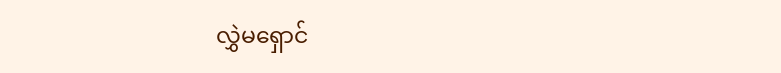လွှဲမရှောင်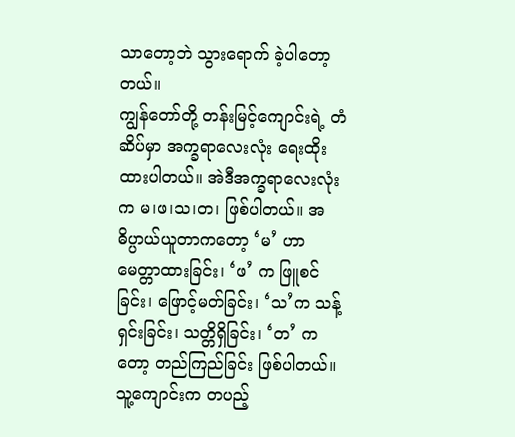သာတော့ဘဲ သွားရောက် ခဲ့ပါတော့တယ်။
ကျွန်တော်တို့ တန်းမြင့်ကျောင်းရဲ့ တံဆိပ်မှာ အက္ခရာလေးလုံး ရေးထိုးထားပါတယ်။ အဲဒီအက္ခရာလေးလုံးက မ၊ဖ၊သ၊တ၊ ဖြစ်ပါတယ်။ အဓိပ္ပာယ်ယူတာကတော့ ‘မ’ ဟာ မေတ္တာထားခြင်း၊ ‘ဖ’ က ဖြူစင်ခြင်း၊ ဖြောင့်မတ်ခြင်း၊ ‘သ’က သန့်ရှင်းခြင်း၊ သတ္တိရှိခြင်း၊ ‘တ’ ကတော့ တည်ကြည်ခြင်း ဖြစ်ပါတယ်။ သူ့ကျောင်းက တပည့်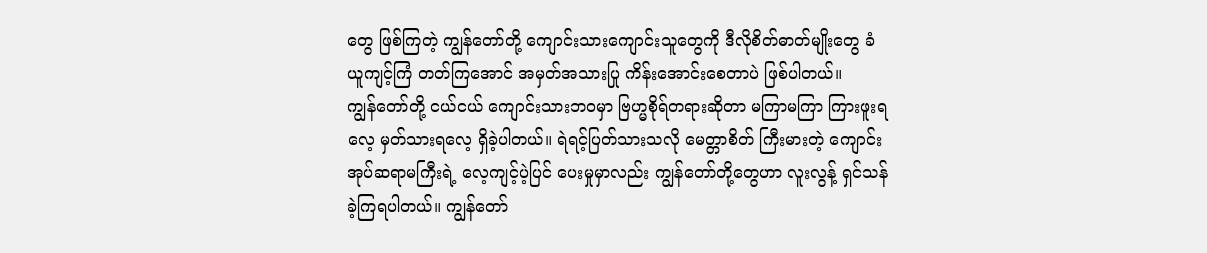တွေ ဖြစ်ကြတဲ့ ကျွန်တော်တို့ ကျောင်းသားကျောင်းသူတွေကို ဒီလိုစိတ်ဓာတ်မျိုးတွေ ခံယူကျင့်ကြံ တတ်ကြအောင် အမှတ်အသားပြု ကိန်းအောင်းစေတာပဲ ဖြစ်ပါတယ်။
ကျွန်တော်တို့ ငယ်ငယ် ကျောင်းသားဘဝမှာ ဗြဟ္မစိုရ်တရားဆိုတာ မကြာမကြာ ကြားဖူးရလေ့ မှတ်သားရလေ့ ရှိခဲ့ပါတယ်။ ရဲရင့်ပြတ်သားသလို မေတ္တာစိတ် ကြီးမားတဲ့ ကျောင်းအုပ်ဆရာမကြီးရဲ့ လေ့ကျင့်ပဲ့ပြင် ပေးမှုမှာလည်း ကျွန်တော်တို့တွေဟာ လူးလွန့် ရှင်သန်ခဲ့ကြရပါတယ်။ ကျွန်တော်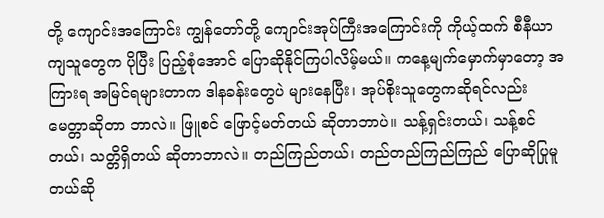တို့ ကျောင်းအကြောင်း ကျွန်တော်တို့ ကျောင်းအုပ်ကြီးအကြောင်းကို ကိုယ့်ထက် စီနီယာကျသူတွေက ပိုပြီး ပြည့်စုံအောင် ပြောဆိုနိုင်ကြပါလိမ့်မယ်။ ကနေ့မျက်မှောက်မှာတော့ အကြားရ အမြင်ရများတာက ဒါနခန်းတွေပဲ များနေပြီး၊ အုပ်စိုးသူတွေကဆိုရင်လည်း မေတ္တာဆိုတာ ဘာလဲ။ ဖြူစင် ဖြောင့်မတ်တယ် ဆိုတာဘာပဲ။ သန့်ရှင်းတယ်၊ သန့်စင်တယ်၊ သတ္တိရှိတယ် ဆိုတာဘာလဲ။ တည်ကြည်တယ်၊ တည်တည်ကြည်ကြည် ပြောဆိုပြုမူတယ်ဆို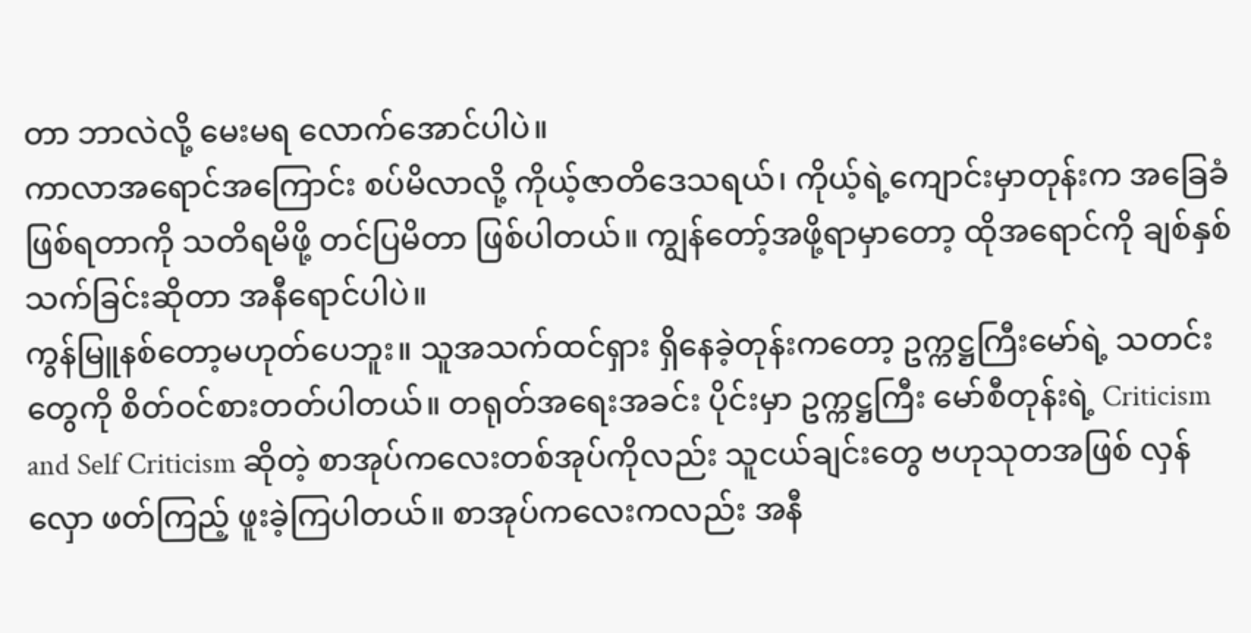တာ ဘာလဲလို့ မေးမရ လောက်အောင်ပါပဲ။
ကာလာအရောင်အကြောင်း စပ်မိလာလို့ ကိုယ့်ဇာတိဒေသရယ်၊ ကိုယ့်ရဲ့ကျောင်းမှာတုန်းက အခြေခံဖြစ်ရတာကို သတိရမိဖို့ တင်ပြမိတာ ဖြစ်ပါတယ်။ ကျွန်တော့်အဖို့ရာမှာတော့ ထိုအရောင်ကို ချစ်နှစ်သက်ခြင်းဆိုတာ အနီရောင်ပါပဲ။
ကွန်မြူနစ်တော့မဟုတ်ပေဘူး။ သူအသက်ထင်ရှား ရှိနေခဲ့တုန်းကတော့ ဥက္ကဋ္ဌကြီးမော်ရဲ့ သတင်းတွေကို စိတ်ဝင်စားတတ်ပါတယ်။ တရုတ်အရေးအခင်း ပိုင်းမှာ ဥက္ကဋ္ဌကြီး မော်စီတုန်းရဲ့ Criticism and Self Criticism ဆိုတဲ့ စာအုပ်ကလေးတစ်အုပ်ကိုလည်း သူငယ်ချင်းတွေ ဗဟုသုတအဖြစ် လှန်လှော ဖတ်ကြည့် ဖူးခဲ့ကြပါတယ်။ စာအုပ်ကလေးကလည်း အနီ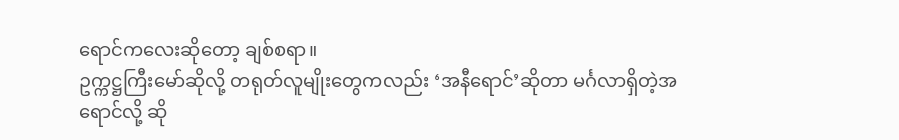ရောင်ကလေးဆိုတော့ ချစ်စရာ။
ဥက္ကဋ္ဌကြီးမော်ဆိုလို့ တရုတ်လူမျိုးတွေကလည်း ‘အနီရောင်’ဆိုတာ မင်္ဂလာရှိတဲ့အရောင်လို့ ဆို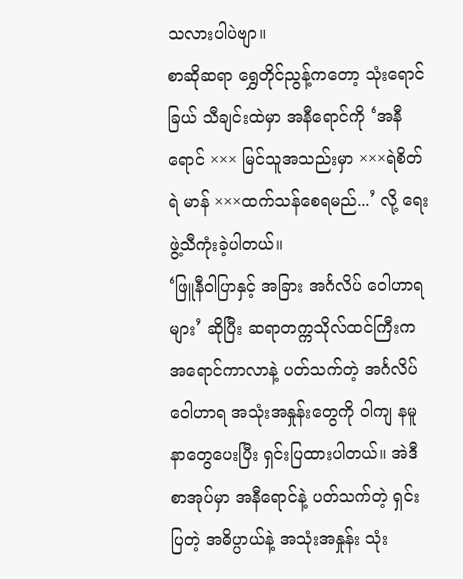သလားပါပဲဗျာ။
စာဆိုဆရာ ရွှေတိုင်ညွန့်ကတော့ သုံးရောင်ခြယ် သီချင်းထဲမှာ အနီရောင်ကို ‘အနီရောင် ××× မြင်သူအသည်းမှာ ×××ရဲစိတ်ရဲ မာန် ×××ထက်သန်စေရမည်...’ လို့ ရေးဖွဲ့သီကုံးခဲ့ပါတယ်။
‘ဖြူနီဝါပြာနှင့် အခြား အင်္ဂလိပ် ဝေါဟာရများ’ ဆိုပြီး ဆရာတက္ကသိုလ်ထင်ကြီးက အရောင်ကာလာနဲ့ ပတ်သက်တဲ့ အင်္ဂလိပ်ဝေါဟာရ အသုံးအနှုန်းတွေကို ဝါကျ နမူနာတွေပေးပြီး ရှင်းပြထားပါတယ်။ အဲဒီစာအုပ်မှာ အနီရောင်နဲ့ ပတ်သက်တဲ့ ရှင်းပြတဲ့ အဓိပ္ပာယ်နဲ့ အသုံးအနှုန်း သုံး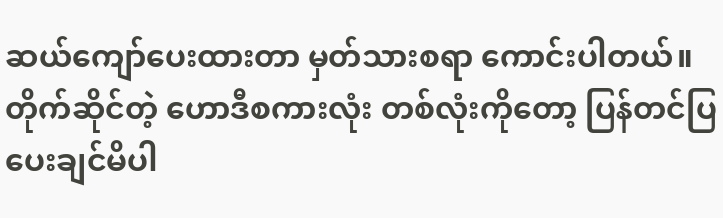ဆယ်ကျော်ပေးထားတာ မှတ်သားစရာ ကောင်းပါတယ်။ တိုက်ဆိုင်တဲ့ ဟောဒီစကားလုံး တစ်လုံးကိုတော့ ပြန်တင်ပြ ပေးချင်မိပါ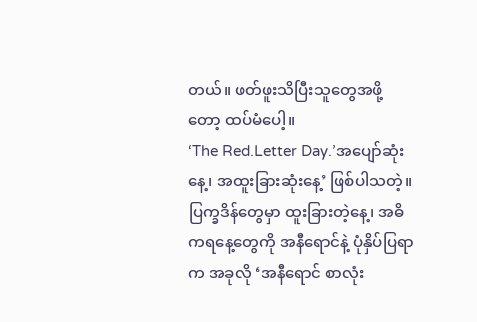တယ်။ ဖတ်ဖူးသိပြီးသူတွေအဖို့တော့ ထပ်မံပေါ့။
‘The Red.Letter Day.’အပျော်ဆုံးနေ့၊ အထူးခြားဆုံးနေ့’ ဖြစ်ပါသတဲ့။ ပြက္ခဒိန်တွေမှာ ထူးခြားတဲ့နေ့၊ အဓိကရနေ့တွေကို အနီရောင်နဲ့ ပုံနှိပ်ပြရာက အခုလို ‘အနီရောင် စာလုံး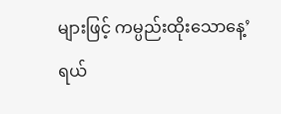များဖြင့် ကမ္ပည်းထိုးသောနေ့’ ရယ်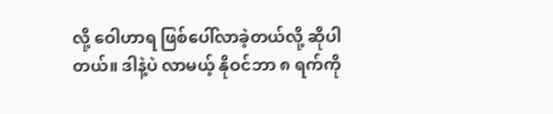လို့ ဝေါဟာရ ဖြစ်ပေါ်လာခဲ့တယ်လို့ ဆိုပါတယ်။ ဒါနဲ့ပဲ လာမယ့် နိုဝင်ဘာ ၈ ရက်ကို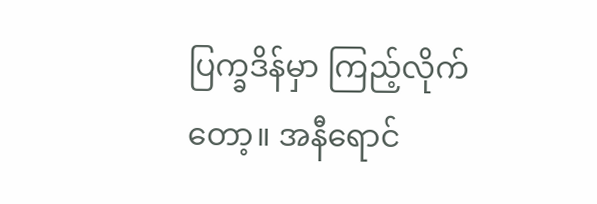ပြက္ခဒိန်မှာ ကြည့်လိုက်တော့။ အနီရောင်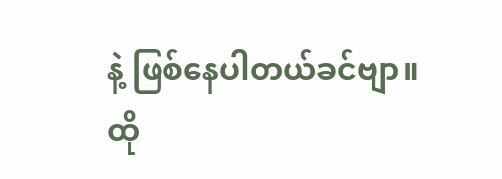နဲ့ ဖြစ်နေပါတယ်ခင်ဗျာ။
ထို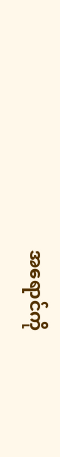အရောင်ကို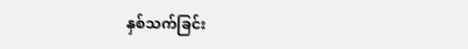နှစ်သက်ခြင်း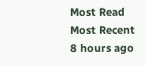Most Read
Most Recent
8 hours ago